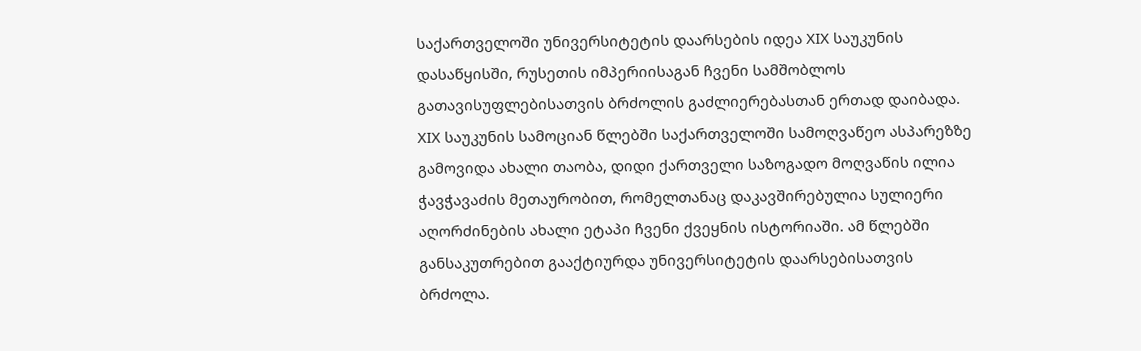საქართველოში უნივერსიტეტის დაარსების იდეა XIX საუკუნის დასაწყისში, რუსეთის იმპერიისაგან ჩვენი სამშობლოს გათავისუფლებისათვის ბრძოლის გაძლიერებასთან ერთად დაიბადა.
XIX საუკუნის სამოციან წლებში საქართველოში სამოღვაწეო ასპარეზზე გამოვიდა ახალი თაობა, დიდი ქართველი საზოგადო მოღვაწის ილია ჭავჭავაძის მეთაურობით, რომელთანაც დაკავშირებულია სულიერი აღორძინების ახალი ეტაპი ჩვენი ქვეყნის ისტორიაში. ამ წლებში განსაკუთრებით გააქტიურდა უნივერსიტეტის დაარსებისათვის ბრძოლა.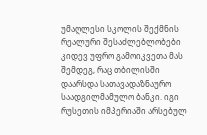უმაღლესი სკოლის შექმნის რეალური შესაძლებლობები კიდევ უფრო გამოიკვეთა მას შემდეგ, რაც თბილისში დაარსდა სათავადაზნაურო საადგილმამულო ბანკი. იგი რუსეთის იმპერიაში არსებულ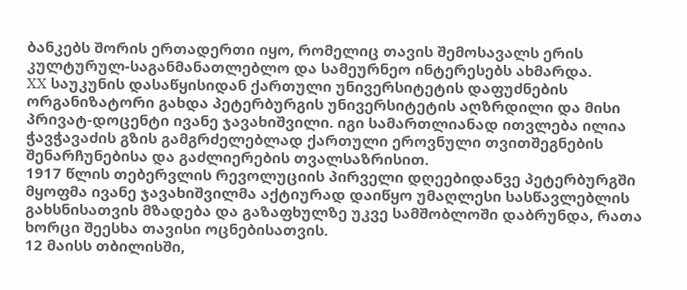ბანკებს შორის ერთადერთი იყო, რომელიც თავის შემოსავალს ერის კულტურულ-საგანმანათლებლო და სამეურნეო ინტერესებს ახმარდა.
XX საუკუნის დასაწყისიდან ქართული უნივერსიტეტის დაფუძნების ორგანიზატორი გახდა პეტერბურგის უნივერსიტეტის აღზრდილი და მისი პრივატ-დოცენტი ივანე ჯავახიშვილი. იგი სამართლიანად ითვლება ილია ჭავჭავაძის გზის გამგრძელებლად ქართული ეროვნული თვითშეგნების შენარჩუნებისა და გაძლიერების თვალსაზრისით.
1917 წლის თებერვლის რევოლუციის პირველი დღეებიდანვე პეტერბურგში მყოფმა ივანე ჯავახიშვილმა აქტიურად დაიწყო უმაღლესი სასწავლებლის გახსნისათვის მზადება და გაზაფხულზე უკვე სამშობლოში დაბრუნდა, რათა ხორცი შეესხა თავისი ოცნებისათვის.
12 მაისს თბილისში,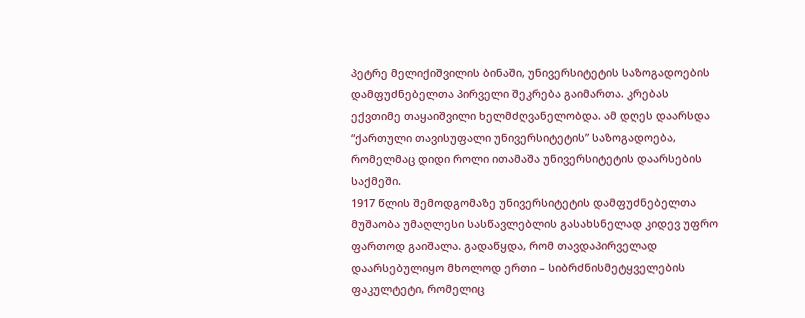პეტრე მელიქიშვილის ბინაში, უნივერსიტეტის საზოგადოების დამფუძნებელთა პირველი შეკრება გაიმართა. კრებას ექვთიმე თაყაიშვილი ხელმძღვანელობდა. ამ დღეს დაარსდა “ქართული თავისუფალი უნივერსიტეტის” საზოგადოება, რომელმაც დიდი როლი ითამაშა უნივერსიტეტის დაარსების საქმეში.
1917 წლის შემოდგომაზე უნივერსიტეტის დამფუძნებელთა მუშაობა უმაღლესი სასწავლებლის გასახსნელად კიდევ უფრო ფართოდ გაიშალა. გადაწყდა, რომ თავდაპირველად დაარსებულიყო მხოლოდ ერთი – სიბრძნისმეტყველების ფაკულტეტი, რომელიც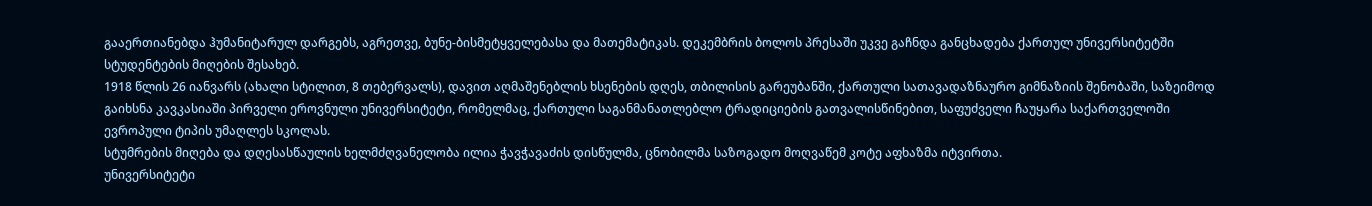გააერთიანებდა ჰუმანიტარულ დარგებს, აგრეთვე, ბუნე-ბისმეტყველებასა და მათემატიკას. დეკემბრის ბოლოს პრესაში უკვე გაჩნდა განცხადება ქართულ უნივერსიტეტში სტუდენტების მიღების შესახებ.
1918 წლის 26 იანვარს (ახალი სტილით, 8 თებერვალს), დავით აღმაშენებლის ხსენების დღეს, თბილისის გარეუბანში, ქართული სათავადაზნაურო გიმნაზიის შენობაში, საზეიმოდ გაიხსნა კავკასიაში პირველი ეროვნული უნივერსიტეტი, რომელმაც, ქართული საგანმანათლებლო ტრადიციების გათვალისწინებით, საფუძველი ჩაუყარა საქართველოში ევროპული ტიპის უმაღლეს სკოლას.
სტუმრების მიღება და დღესასწაულის ხელმძღვანელობა ილია ჭავჭავაძის დისწულმა, ცნობილმა საზოგადო მოღვაწემ კოტე აფხაზმა იტვირთა.
უნივერსიტეტი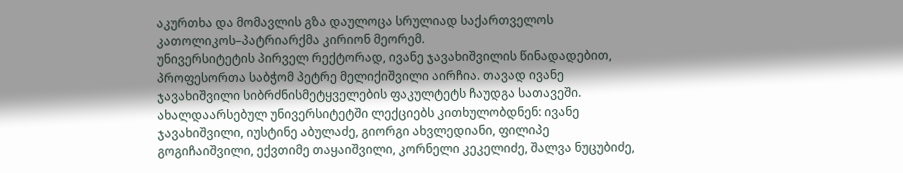აკურთხა და მომავლის გზა დაულოცა სრულიად საქართველოს კათოლიკოს–პატრიარქმა კირიონ მეორემ.
უნივერსიტეტის პირველ რექტორად, ივანე ჯავახიშვილის წინადადებით, პროფესორთა საბჭომ პეტრე მელიქიშვილი აირჩია. თავად ივანე ჯავახიშვილი სიბრძნისმეტყველების ფაკულტეტს ჩაუდგა სათავეში.
ახალდაარსებულ უნივერსიტეტში ლექციებს კითხულობდნენ: ივანე ჯავახიშვილი, იუსტინე აბულაძე, გიორგი ახვლედიანი, ფილიპე გოგიჩაიშვილი, ექვთიმე თაყაიშვილი, კორნელი კეკელიძე, შალვა ნუცუბიძე,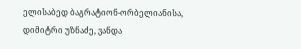ელისაბედ ბაგრატიონ-ორბელიანისა, დიმიტრი უზნაძე, ვანდა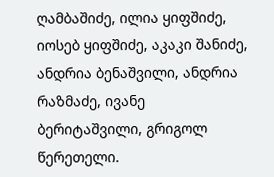ღამბაშიძე, ილია ყიფშიძე, იოსებ ყიფშიძე, აკაკი შანიძე, ანდრია ბენაშვილი, ანდრია რაზმაძე, ივანე ბერიტაშვილი, გრიგოლ წერეთელი.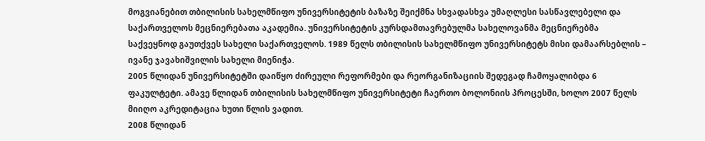მოგვიანებით თბილისის სახელმწიფო უნივერსიტეტის ბაზაზე შეიქმნა სხვადასხვა უმაღლესი სასწავლებელი და საქართველოს მეცნიერებათა აკადემია. უნივერსიტეტის კურსდამთავრებულმა სახელოვანმა მეცნიერებმა საქვეყნოდ გაუთქვეს სახელი საქართველოს. 1989 წელს თბილისის სახელმწიფო უნივერსიტეტს მისი დამაარსებლის – ივანე ჯავახიშვილის სახელი მიენიჭა.
2005 წლიდან უნივერსიტეტში დაიწყო ძირეული რეფორმები და რეორგანიზაციის შედეგად ჩამოყალიბდა 6 ფაკულტეტი. ამავე წლიდან თბილისის სახელმწიფო უნივერსიტეტი ჩაერთო ბოლონიის პროცესში, ხოლო 2007 წელს მიიღო აკრედიტაცია ხუთი წლის ვადით.
2008 წლიდან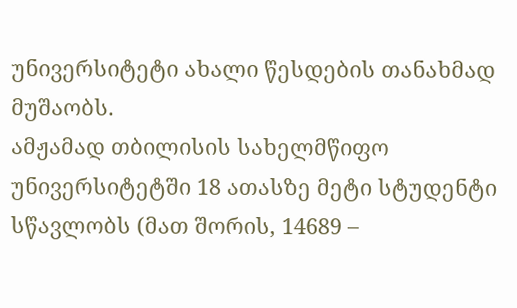უნივერსიტეტი ახალი წესდების თანახმად მუშაობს.
ამჟამად თბილისის სახელმწიფო უნივერსიტეტში 18 ათასზე მეტი სტუდენტი სწავლობს (მათ შორის, 14689 –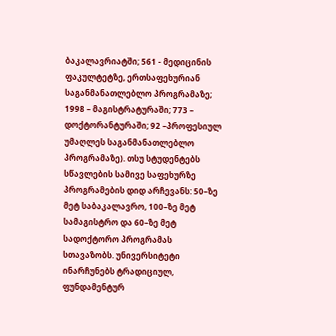ბაკალავრიატში; 561 - მედიცინის ფაკულტეტზე, ერთსაფეხურიან საგანმანათლებლო პროგრამაზე; 1998 – მაგისტრატურაში; 773 – დოქტორანტურაში; 92 –პროფესიულ უმაღლეს საგანმანათლებლო პროგრამაზე). თსუ სტუდენტებს სწავლების სამივე საფეხურზე პროგრამების დიდ არჩევანს: 50–ზე მეტ საბაკალავრო, 100–ზე მეტ სამაგისტრო და 60–ზე მეტ სადოქტორო პროგრამას სთავაზობს. უნივერსიტეტი ინარჩუნებს ტრადიციულ, ფუნდამენტურ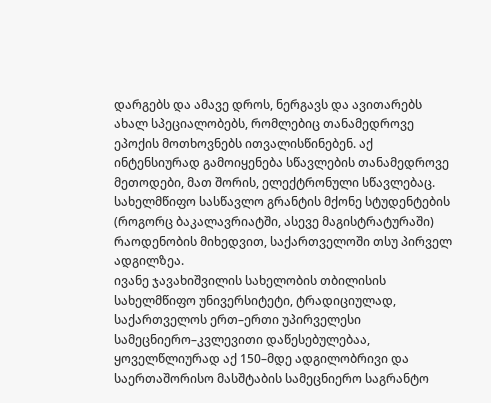დარგებს და ამავე დროს, ნერგავს და ავითარებს ახალ სპეციალობებს, რომლებიც თანამედროვე ეპოქის მოთხოვნებს ითვალისწინებენ. აქ ინტენსიურად გამოიყენება სწავლების თანამედროვე მეთოდები, მათ შორის, ელექტრონული სწავლებაც.
სახელმწიფო სასწავლო გრანტის მქონე სტუდენტების (როგორც ბაკალავრიატში, ასევე მაგისტრატურაში) რაოდენობის მიხედვით, საქართველოში თსუ პირველ ადგილზეა.
ივანე ჯავახიშვილის სახელობის თბილისის სახელმწიფო უნივერსიტეტი, ტრადიციულად, საქართველოს ერთ–ერთი უპირველესი სამეცნიერო–კვლევითი დაწესებულებაა, ყოველწლიურად აქ 150–მდე ადგილობრივი და საერთაშორისო მასშტაბის სამეცნიერო საგრანტო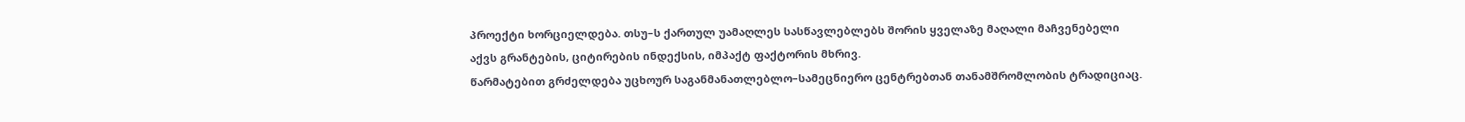პროექტი ხორციელდება. თსუ–ს ქართულ უამაღლეს სასწავლებლებს შორის ყველაზე მაღალი მაჩვენებელი აქვს გრანტების, ციტირების ინდექსის, იმპაქტ ფაქტორის მხრივ.
წარმატებით გრძელდება უცხოურ საგანმანათლებლო–სამეცნიერო ცენტრებთან თანამშრომლობის ტრადიციაც.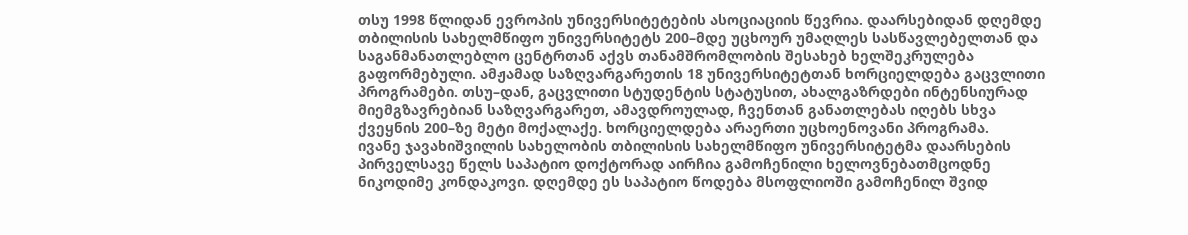თსუ 1998 წლიდან ევროპის უნივერსიტეტების ასოციაციის წევრია. დაარსებიდან დღემდე თბილისის სახელმწიფო უნივერსიტეტს 200–მდე უცხოურ უმაღლეს სასწავლებელთან და საგანმანათლებლო ცენტრთან აქვს თანამშრომლობის შესახებ ხელშეკრულება გაფორმებული. ამჟამად საზღვარგარეთის 18 უნივერსიტეტთან ხორციელდება გაცვლითი პროგრამები. თსუ–დან, გაცვლითი სტუდენტის სტატუსით, ახალგაზრდები ინტენსიურად მიემგზავრებიან საზღვარგარეთ, ამავდროულად, ჩვენთან განათლებას იღებს სხვა ქვეყნის 200–ზე მეტი მოქალაქე. ხორციელდება არაერთი უცხოენოვანი პროგრამა.
ივანე ჯავახიშვილის სახელობის თბილისის სახელმწიფო უნივერსიტეტმა დაარსების პირველსავე წელს საპატიო დოქტორად აირჩია გამოჩენილი ხელოვნებათმცოდნე ნიკოდიმე კონდაკოვი. დღემდე ეს საპატიო წოდება მსოფლიოში გამოჩენილ შვიდ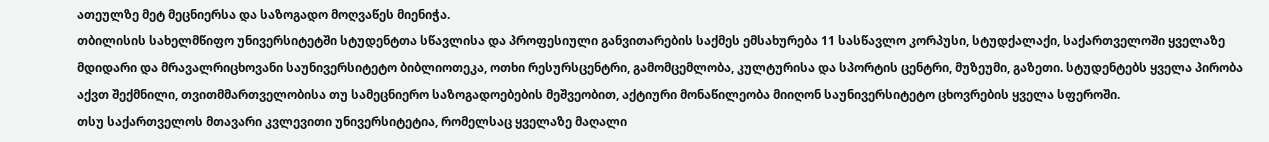ათეულზე მეტ მეცნიერსა და საზოგადო მოღვაწეს მიენიჭა.
თბილისის სახელმწიფო უნივერსიტეტში სტუდენტთა სწავლისა და პროფესიული განვითარების საქმეს ემსახურება 11 სასწავლო კორპუსი, სტუდქალაქი, საქართველოში ყველაზე მდიდარი და მრავალრიცხოვანი საუნივერსიტეტო ბიბლიოთეკა, ოთხი რესურსცენტრი, გამომცემლობა, კულტურისა და სპორტის ცენტრი, მუზეუმი, გაზეთი. სტუდენტებს ყველა პირობა აქვთ შექმნილი, თვითმმართველობისა თუ სამეცნიერო საზოგადოებების მეშვეობით, აქტიური მონაწილეობა მიიღონ საუნივერსიტეტო ცხოვრების ყველა სფეროში.
თსუ საქართველოს მთავარი კვლევითი უნივერსიტეტია, რომელსაც ყველაზე მაღალი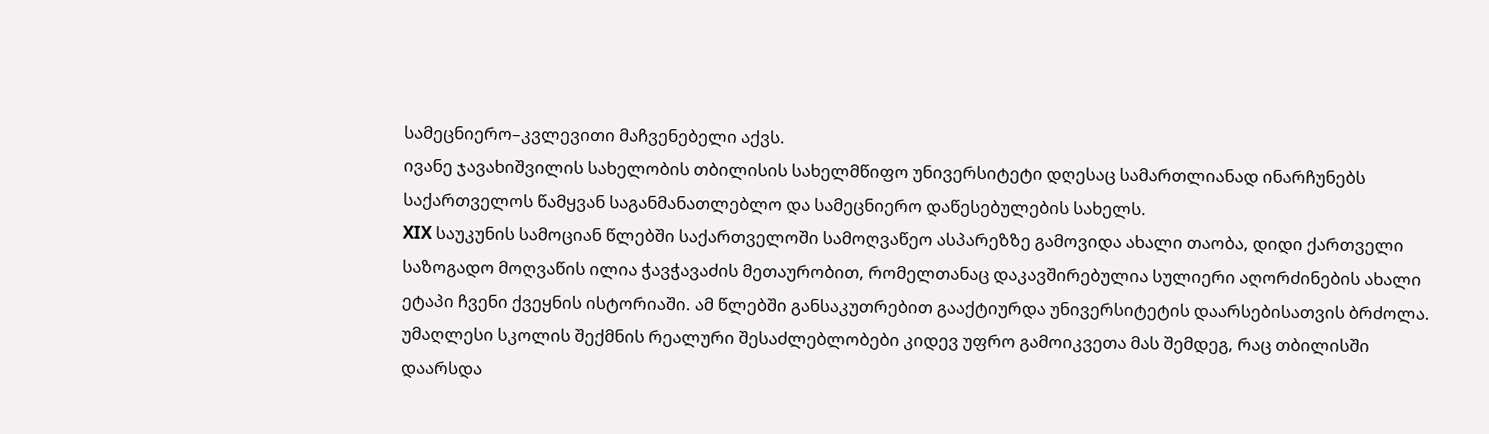სამეცნიერო–კვლევითი მაჩვენებელი აქვს.
ივანე ჯავახიშვილის სახელობის თბილისის სახელმწიფო უნივერსიტეტი დღესაც სამართლიანად ინარჩუნებს საქართველოს წამყვან საგანმანათლებლო და სამეცნიერო დაწესებულების სახელს.
XIX საუკუნის სამოციან წლებში საქართველოში სამოღვაწეო ასპარეზზე გამოვიდა ახალი თაობა, დიდი ქართველი საზოგადო მოღვაწის ილია ჭავჭავაძის მეთაურობით, რომელთანაც დაკავშირებულია სულიერი აღორძინების ახალი ეტაპი ჩვენი ქვეყნის ისტორიაში. ამ წლებში განსაკუთრებით გააქტიურდა უნივერსიტეტის დაარსებისათვის ბრძოლა.
უმაღლესი სკოლის შექმნის რეალური შესაძლებლობები კიდევ უფრო გამოიკვეთა მას შემდეგ, რაც თბილისში დაარსდა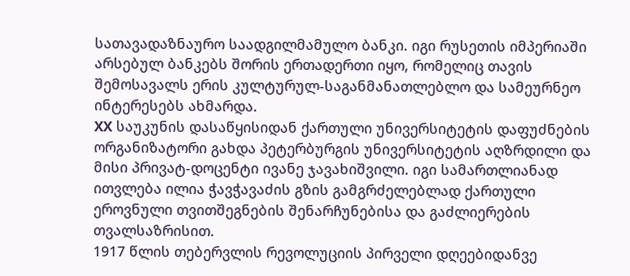სათავადაზნაურო საადგილმამულო ბანკი. იგი რუსეთის იმპერიაში არსებულ ბანკებს შორის ერთადერთი იყო, რომელიც თავის შემოსავალს ერის კულტურულ-საგანმანათლებლო და სამეურნეო ინტერესებს ახმარდა.
XX საუკუნის დასაწყისიდან ქართული უნივერსიტეტის დაფუძნების ორგანიზატორი გახდა პეტერბურგის უნივერსიტეტის აღზრდილი და მისი პრივატ-დოცენტი ივანე ჯავახიშვილი. იგი სამართლიანად ითვლება ილია ჭავჭავაძის გზის გამგრძელებლად ქართული ეროვნული თვითშეგნების შენარჩუნებისა და გაძლიერების თვალსაზრისით.
1917 წლის თებერვლის რევოლუციის პირველი დღეებიდანვე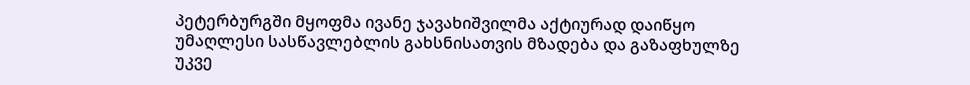პეტერბურგში მყოფმა ივანე ჯავახიშვილმა აქტიურად დაიწყო უმაღლესი სასწავლებლის გახსნისათვის მზადება და გაზაფხულზე უკვე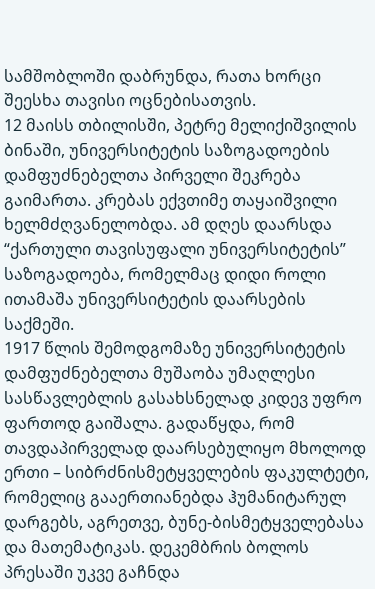სამშობლოში დაბრუნდა, რათა ხორცი შეესხა თავისი ოცნებისათვის.
12 მაისს თბილისში, პეტრე მელიქიშვილის ბინაში, უნივერსიტეტის საზოგადოების დამფუძნებელთა პირველი შეკრება გაიმართა. კრებას ექვთიმე თაყაიშვილი ხელმძღვანელობდა. ამ დღეს დაარსდა “ქართული თავისუფალი უნივერსიტეტის” საზოგადოება, რომელმაც დიდი როლი ითამაშა უნივერსიტეტის დაარსების საქმეში.
1917 წლის შემოდგომაზე უნივერსიტეტის დამფუძნებელთა მუშაობა უმაღლესი სასწავლებლის გასახსნელად კიდევ უფრო ფართოდ გაიშალა. გადაწყდა, რომ თავდაპირველად დაარსებულიყო მხოლოდ ერთი – სიბრძნისმეტყველების ფაკულტეტი, რომელიც გააერთიანებდა ჰუმანიტარულ დარგებს, აგრეთვე, ბუნე-ბისმეტყველებასა და მათემატიკას. დეკემბრის ბოლოს პრესაში უკვე გაჩნდა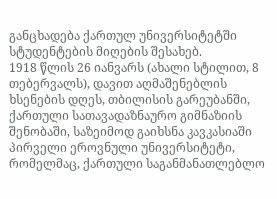განცხადება ქართულ უნივერსიტეტში სტუდენტების მიღების შესახებ.
1918 წლის 26 იანვარს (ახალი სტილით, 8 თებერვალს), დავით აღმაშენებლის ხსენების დღეს, თბილისის გარეუბანში, ქართული სათავადაზნაურო გიმნაზიის შენობაში, საზეიმოდ გაიხსნა კავკასიაში პირველი ეროვნული უნივერსიტეტი, რომელმაც, ქართული საგანმანათლებლო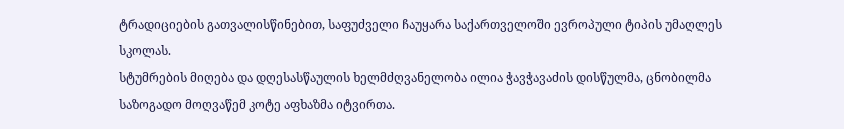ტრადიციების გათვალისწინებით, საფუძველი ჩაუყარა საქართველოში ევროპული ტიპის უმაღლეს სკოლას.
სტუმრების მიღება და დღესასწაულის ხელმძღვანელობა ილია ჭავჭავაძის დისწულმა, ცნობილმა საზოგადო მოღვაწემ კოტე აფხაზმა იტვირთა.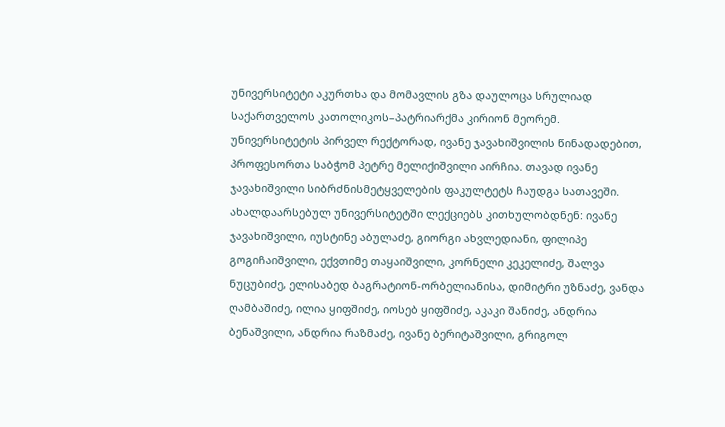უნივერსიტეტი აკურთხა და მომავლის გზა დაულოცა სრულიად საქართველოს კათოლიკოს–პატრიარქმა კირიონ მეორემ.
უნივერსიტეტის პირველ რექტორად, ივანე ჯავახიშვილის წინადადებით, პროფესორთა საბჭომ პეტრე მელიქიშვილი აირჩია. თავად ივანე ჯავახიშვილი სიბრძნისმეტყველების ფაკულტეტს ჩაუდგა სათავეში.
ახალდაარსებულ უნივერსიტეტში ლექციებს კითხულობდნენ: ივანე ჯავახიშვილი, იუსტინე აბულაძე, გიორგი ახვლედიანი, ფილიპე გოგიჩაიშვილი, ექვთიმე თაყაიშვილი, კორნელი კეკელიძე, შალვა ნუცუბიძე, ელისაბედ ბაგრატიონ-ორბელიანისა, დიმიტრი უზნაძე, ვანდა ღამბაშიძე, ილია ყიფშიძე, იოსებ ყიფშიძე, აკაკი შანიძე, ანდრია ბენაშვილი, ანდრია რაზმაძე, ივანე ბერიტაშვილი, გრიგოლ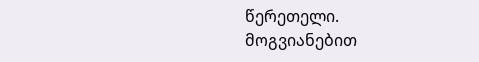წერეთელი.
მოგვიანებით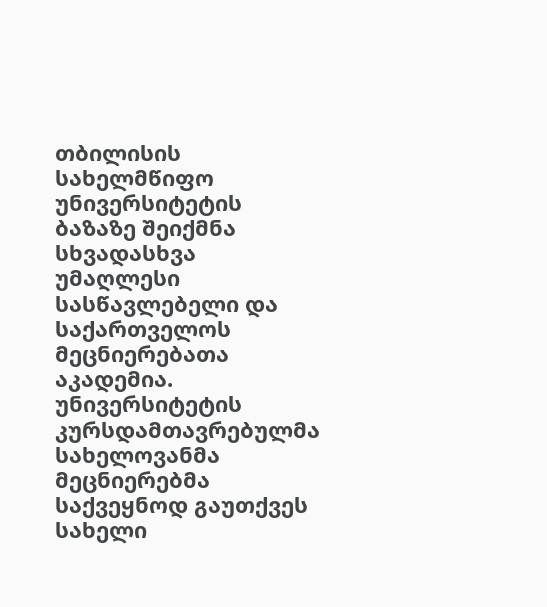თბილისის სახელმწიფო უნივერსიტეტის ბაზაზე შეიქმნა სხვადასხვა უმაღლესი სასწავლებელი და საქართველოს მეცნიერებათა აკადემია. უნივერსიტეტის კურსდამთავრებულმა სახელოვანმა მეცნიერებმა საქვეყნოდ გაუთქვეს სახელი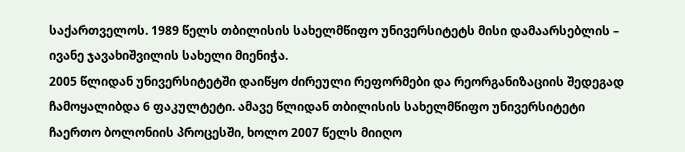საქართველოს. 1989 წელს თბილისის სახელმწიფო უნივერსიტეტს მისი დამაარსებლის – ივანე ჯავახიშვილის სახელი მიენიჭა.
2005 წლიდან უნივერსიტეტში დაიწყო ძირეული რეფორმები და რეორგანიზაციის შედეგად ჩამოყალიბდა 6 ფაკულტეტი. ამავე წლიდან თბილისის სახელმწიფო უნივერსიტეტი ჩაერთო ბოლონიის პროცესში, ხოლო 2007 წელს მიიღო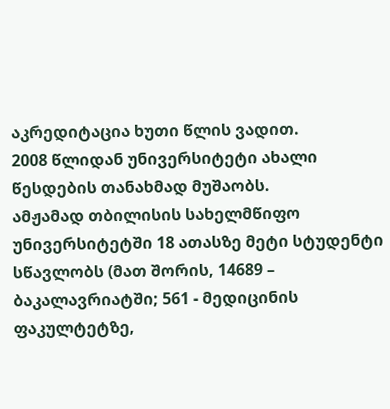აკრედიტაცია ხუთი წლის ვადით.
2008 წლიდან უნივერსიტეტი ახალი წესდების თანახმად მუშაობს.
ამჟამად თბილისის სახელმწიფო უნივერსიტეტში 18 ათასზე მეტი სტუდენტი სწავლობს (მათ შორის, 14689 – ბაკალავრიატში; 561 - მედიცინის ფაკულტეტზე,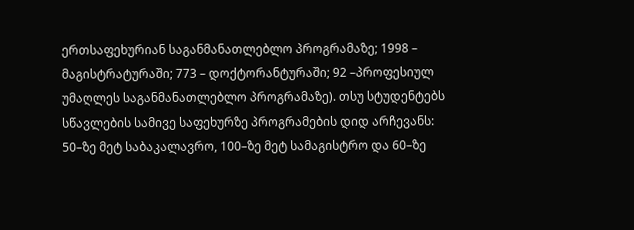ერთსაფეხურიან საგანმანათლებლო პროგრამაზე; 1998 – მაგისტრატურაში; 773 – დოქტორანტურაში; 92 –პროფესიულ უმაღლეს საგანმანათლებლო პროგრამაზე). თსუ სტუდენტებს სწავლების სამივე საფეხურზე პროგრამების დიდ არჩევანს: 50–ზე მეტ საბაკალავრო, 100–ზე მეტ სამაგისტრო და 60–ზე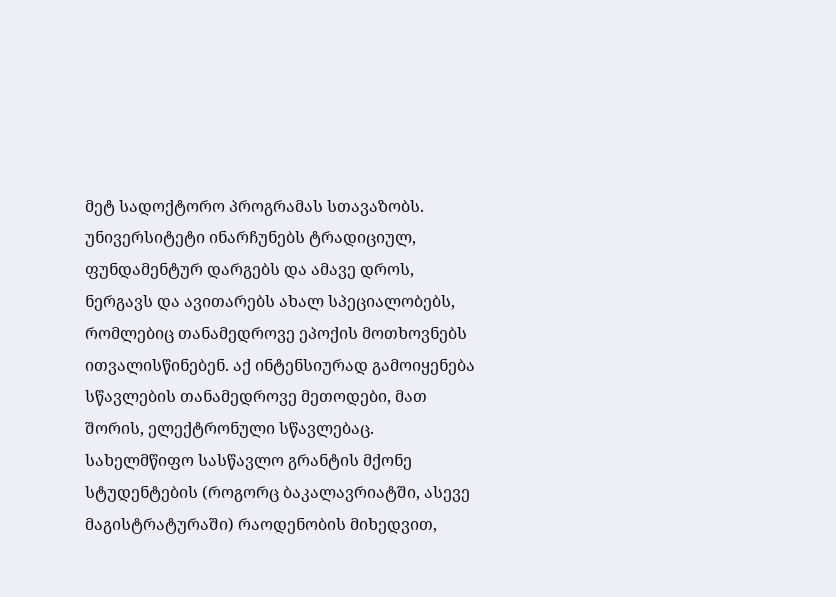მეტ სადოქტორო პროგრამას სთავაზობს. უნივერსიტეტი ინარჩუნებს ტრადიციულ, ფუნდამენტურ დარგებს და ამავე დროს, ნერგავს და ავითარებს ახალ სპეციალობებს, რომლებიც თანამედროვე ეპოქის მოთხოვნებს ითვალისწინებენ. აქ ინტენსიურად გამოიყენება სწავლების თანამედროვე მეთოდები, მათ შორის, ელექტრონული სწავლებაც.
სახელმწიფო სასწავლო გრანტის მქონე სტუდენტების (როგორც ბაკალავრიატში, ასევე მაგისტრატურაში) რაოდენობის მიხედვით,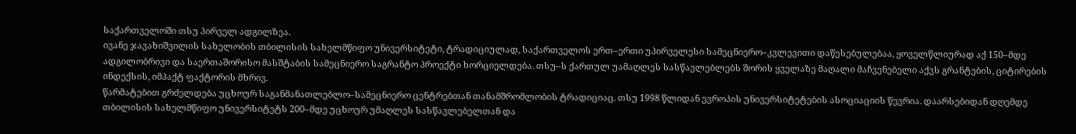საქართველოში თსუ პირველ ადგილზეა.
ივანე ჯავახიშვილის სახელობის თბილისის სახელმწიფო უნივერსიტეტი, ტრადიციულად, საქართველოს ერთ–ერთი უპირველესი სამეცნიერო–კვლევითი დაწესებულებაა, ყოველწლიურად აქ 150–მდე ადგილობრივი და საერთაშორისო მასშტაბის სამეცნიერო საგრანტო პროექტი ხორციელდება. თსუ–ს ქართულ უამაღლეს სასწავლებლებს შორის ყველაზე მაღალი მაჩვენებელი აქვს გრანტების, ციტირების ინდექსის, იმპაქტ ფაქტორის მხრივ.
წარმატებით გრძელდება უცხოურ საგანმანათლებლო–სამეცნიერო ცენტრებთან თანამშრომლობის ტრადიციაც. თსუ 1998 წლიდან ევროპის უნივერსიტეტების ასოციაციის წევრია. დაარსებიდან დღემდე თბილისის სახელმწიფო უნივერსიტეტს 200–მდე უცხოურ უმაღლეს სასწავლებელთან და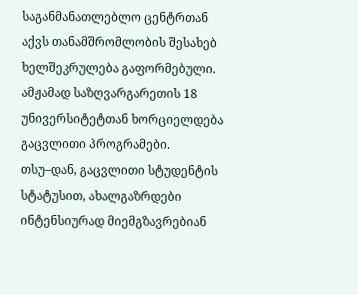საგანმანათლებლო ცენტრთან აქვს თანამშრომლობის შესახებ ხელშეკრულება გაფორმებული. ამჟამად საზღვარგარეთის 18 უნივერსიტეტთან ხორციელდება გაცვლითი პროგრამები. თსუ–დან, გაცვლითი სტუდენტის სტატუსით, ახალგაზრდები ინტენსიურად მიემგზავრებიან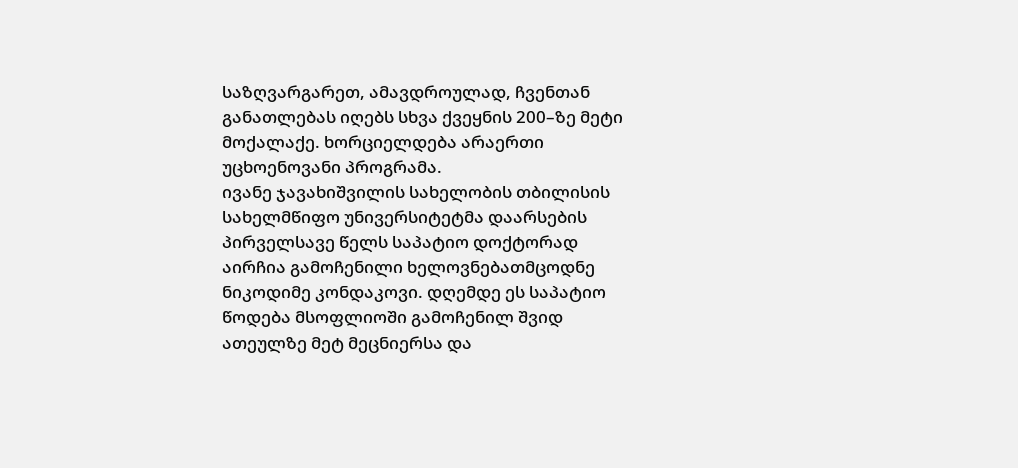საზღვარგარეთ, ამავდროულად, ჩვენთან განათლებას იღებს სხვა ქვეყნის 200–ზე მეტი მოქალაქე. ხორციელდება არაერთი უცხოენოვანი პროგრამა.
ივანე ჯავახიშვილის სახელობის თბილისის სახელმწიფო უნივერსიტეტმა დაარსების პირველსავე წელს საპატიო დოქტორად აირჩია გამოჩენილი ხელოვნებათმცოდნე ნიკოდიმე კონდაკოვი. დღემდე ეს საპატიო წოდება მსოფლიოში გამოჩენილ შვიდ ათეულზე მეტ მეცნიერსა და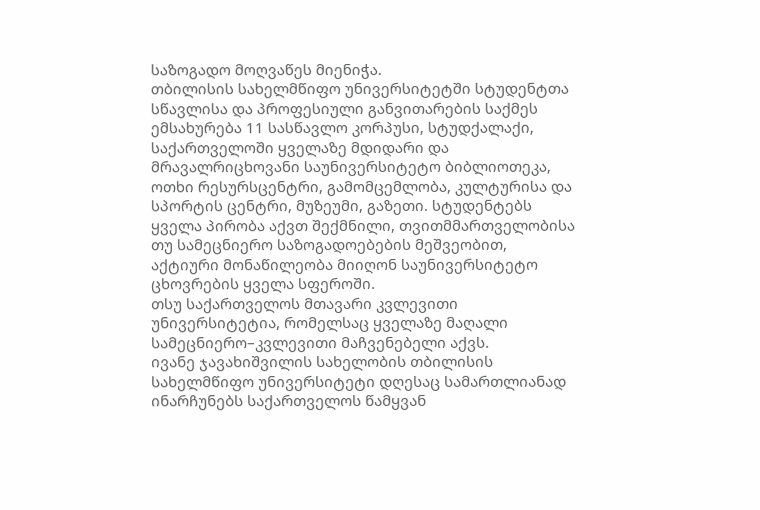საზოგადო მოღვაწეს მიენიჭა.
თბილისის სახელმწიფო უნივერსიტეტში სტუდენტთა სწავლისა და პროფესიული განვითარების საქმეს ემსახურება 11 სასწავლო კორპუსი, სტუდქალაქი, საქართველოში ყველაზე მდიდარი და მრავალრიცხოვანი საუნივერსიტეტო ბიბლიოთეკა, ოთხი რესურსცენტრი, გამომცემლობა, კულტურისა და სპორტის ცენტრი, მუზეუმი, გაზეთი. სტუდენტებს ყველა პირობა აქვთ შექმნილი, თვითმმართველობისა თუ სამეცნიერო საზოგადოებების მეშვეობით, აქტიური მონაწილეობა მიიღონ საუნივერსიტეტო ცხოვრების ყველა სფეროში.
თსუ საქართველოს მთავარი კვლევითი უნივერსიტეტია, რომელსაც ყველაზე მაღალი სამეცნიერო–კვლევითი მაჩვენებელი აქვს.
ივანე ჯავახიშვილის სახელობის თბილისის სახელმწიფო უნივერსიტეტი დღესაც სამართლიანად ინარჩუნებს საქართველოს წამყვან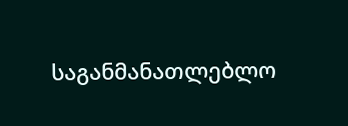საგანმანათლებლო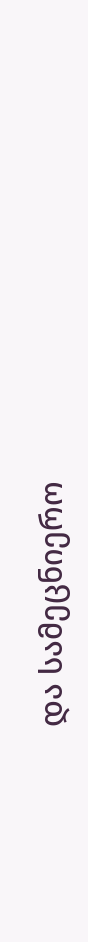და სამეცნიერო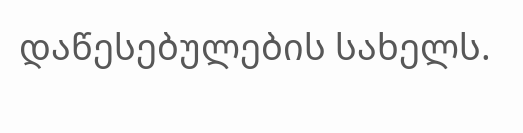დაწესებულების სახელს.